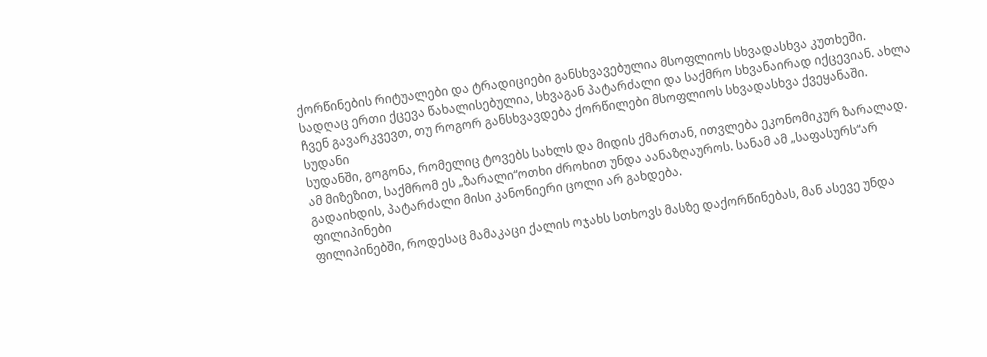ქორწინების რიტუალები და ტრადიციები განსხვავებულია მსოფლიოს სხვადასხვა კუთხეში. სადღაც ერთი ქცევა წახალისებულია, სხვაგან პატარძალი და საქმრო სხვანაირად იქცევიან. ახლა ჩვენ გავარკვევთ, თუ როგორ განსხვავდება ქორწილები მსოფლიოს სხვადასხვა ქვეყანაში.
სუდანი
სუდანში, გოგონა, რომელიც ტოვებს სახლს და მიდის ქმართან, ითვლება ეკონომიკურ ზარალად. ამ მიზეზით, საქმრომ ეს „ზარალი“ოთხი ძროხით უნდა აანაზღაუროს. სანამ ამ „საფასურს“არ გადაიხდის, პატარძალი მისი კანონიერი ცოლი არ გახდება.
ფილიპინები
ფილიპინებში, როდესაც მამაკაცი ქალის ოჯახს სთხოვს მასზე დაქორწინებას, მან ასევე უნდა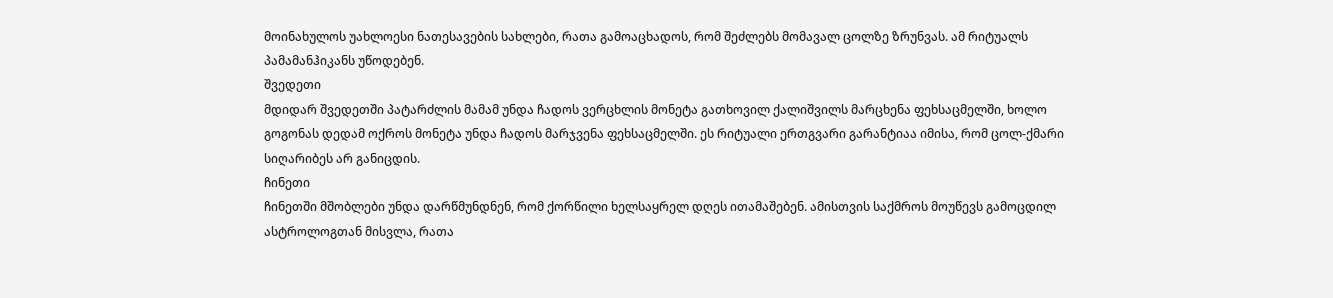მოინახულოს უახლოესი ნათესავების სახლები, რათა გამოაცხადოს, რომ შეძლებს მომავალ ცოლზე ზრუნვას. ამ რიტუალს პამამანჰიკანს უწოდებენ.
შვედეთი
მდიდარ შვედეთში პატარძლის მამამ უნდა ჩადოს ვერცხლის მონეტა გათხოვილ ქალიშვილს მარცხენა ფეხსაცმელში, ხოლო გოგონას დედამ ოქროს მონეტა უნდა ჩადოს მარჯვენა ფეხსაცმელში. ეს რიტუალი ერთგვარი გარანტიაა იმისა, რომ ცოლ-ქმარი სიღარიბეს არ განიცდის.
ჩინეთი
ჩინეთში მშობლები უნდა დარწმუნდნენ, რომ ქორწილი ხელსაყრელ დღეს ითამაშებენ. ამისთვის საქმროს მოუწევს გამოცდილ ასტროლოგთან მისვლა, რათა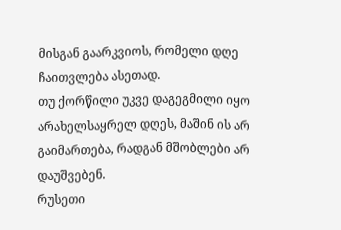მისგან გაარკვიოს, რომელი დღე ჩაითვლება ასეთად.
თუ ქორწილი უკვე დაგეგმილი იყო არახელსაყრელ დღეს, მაშინ ის არ გაიმართება, რადგან მშობლები არ დაუშვებენ.
რუსეთი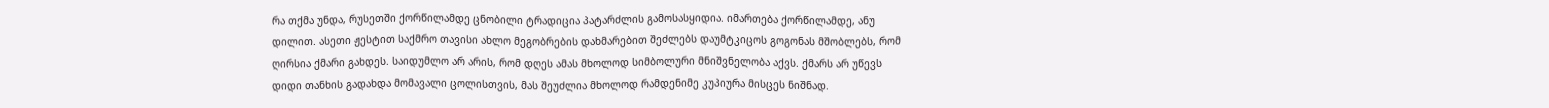რა თქმა უნდა, რუსეთში ქორწილამდე ცნობილი ტრადიცია პატარძლის გამოსასყიდია. იმართება ქორწილამდე, ანუ დილით. ასეთი ჟესტით საქმრო თავისი ახლო მეგობრების დახმარებით შეძლებს დაუმტკიცოს გოგონას მშობლებს, რომ ღირსია ქმარი გახდეს. საიდუმლო არ არის, რომ დღეს ამას მხოლოდ სიმბოლური მნიშვნელობა აქვს. ქმარს არ უწევს დიდი თანხის გადახდა მომავალი ცოლისთვის, მას შეუძლია მხოლოდ რამდენიმე კუპიურა მისცეს ნიშნად.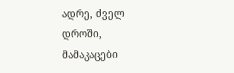ადრე, ძველ დროში, მამაკაცები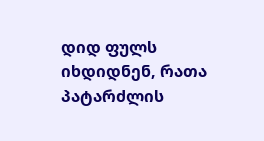დიდ ფულს იხდიდნენ, რათა პატარძლის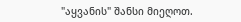"აყვანის" შანსი მიეღოთ.